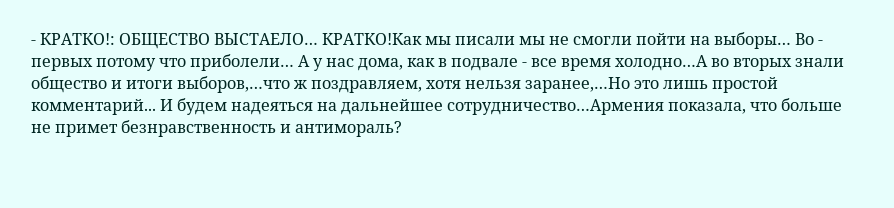- КРАТКО!: ОБЩЕСТВО ВЫСТАЕЛО… КРАТКО!Как мы писали мы не смогли пойти на выборы… Во - первых потому что приболели… А у нас дома, как в подвале - все время холодно…А во вторых знали общество и итоги выборов,…что ж поздравляем, хотя нельзя заранее,…Но это лишь простой комментарий... И будем надеяться на дальнейшее сотрудничество…Армения показала, что больше не примет безнравственность и антимораль?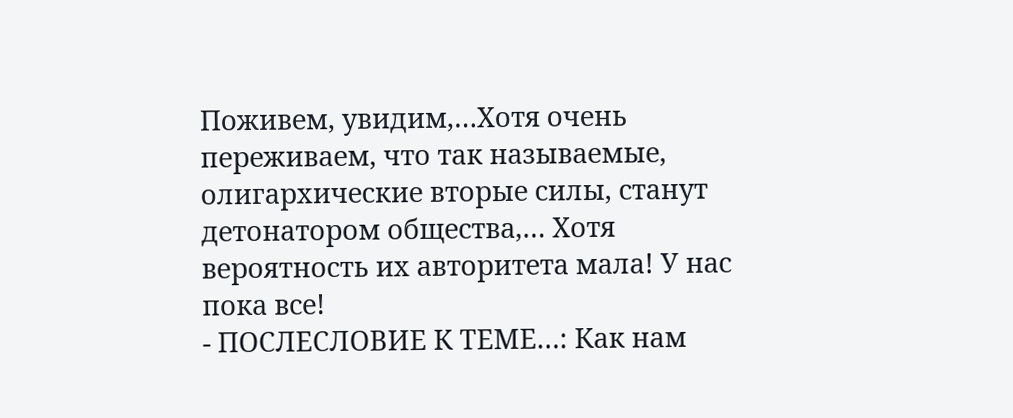Поживем, увидим,…Хотя очень переживаем, что так называемые, олигархические вторые силы, станут детонатором общества,… Хотя вероятность их авторитета мала! У нас пока все!
- ПОСЛЕСЛОВИЕ К ТЕМЕ…: Как нам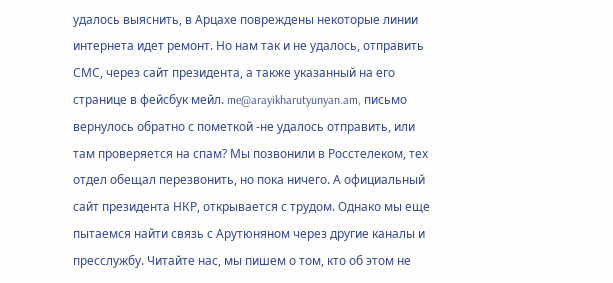удалось выяснить, в Арцахе повреждены некоторые линии интернета идет ремонт. Но нам так и не удалось, отправить СМС, через сайт президента, а также указанный на его странице в фейсбук мейл. me@arayikharutyunyan.am, письмо вернулось обратно с пометкой -не удалось отправить, или там проверяется на спам? Мы позвонили в Росстелеком, тех отдел обещал перезвонить, но пока ничего. А официальный сайт президента НКР, открывается с трудом. Однако мы еще пытаемся найти связь с Арутюняном через другие каналы и пресслужбу. Читайте нас, мы пишем о том, кто об этом не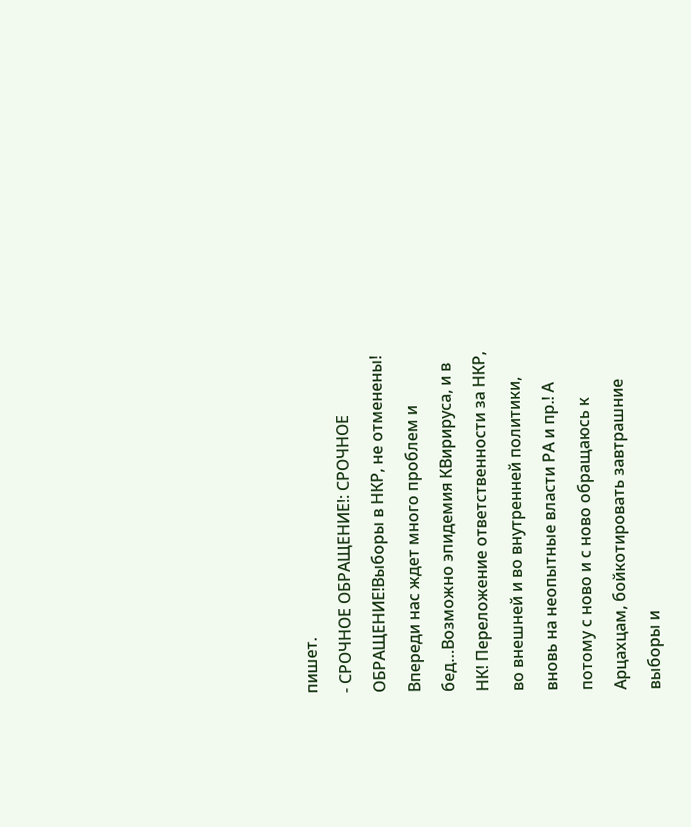пишет.
- СРОЧНОЕ ОБРАЩЕНИЕ!: СРОЧНОЕ ОБРАЩЕНИЕ!Выборы в НКР, не отменены! Впереди нас ждет много проблем и бед…Возможно эпидемия КВирируса, и в НК! Переложение ответственности за НКР, во внешней и во внутренней политики, вновь на неопытные власти РА и пр.! А потому с ново и с ново обращаюсь к Арцахцам, бойкотировать завтрашние выборы и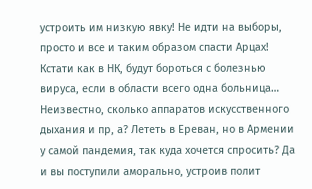устроить им низкую явку! Не идти на выборы, просто и все и таким образом спасти Арцах! Кстати как в НК, будут бороться с болезнью вируса, если в области всего одна больница… Неизвестно, сколько аппаратов искусственного дыхания и пр, а? Лететь в Ереван, но в Армении у самой пандемия, так куда хочется спросить? Да и вы поступили аморально, устроив полит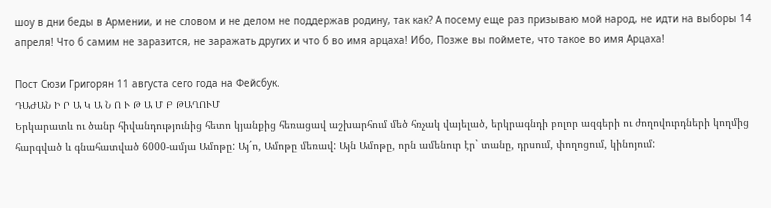шоу в дни беды в Армении, и не словом и не делом не поддержав родину, так как? А посему еще раз призываю мой народ, не идти на выборы 14 апреля! Что б самим не заразится, не заражать других и что б во имя арцаха! Ибо, Позже вы поймете, что такое во имя Арцаха!

Пост Сюзи Григорян 11 августа сего года на Фейсбук.
ԴԱԺԱՆ Ի Ր Ա Կ Ա Ն Ո Ւ Թ Ա Մ Բ ԹԱՂՈՒՄ
Երկարատև ու ծանր հիվանդությունից հետո կյանքից հեռացավ աշխարհում մեծ հռչակ վայելած, երկրագնդի բոլոր ազգերի ու ժողովուրդների կողմից հարգված և գնահատված 6000-ամյա Ամոթը: Այ´ո, Ամոթը մեռավ: Այն Ամոթը, որն ամենուր էր` տանը, դրսում, փողոցում, կինոյում: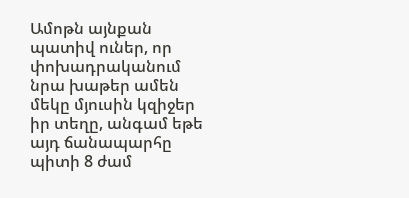Ամոթն այնքան պատիվ ուներ, որ փոխադրականում նրա խաթեր ամեն մեկը մյուսին կզիջեր իր տեղը, անգամ եթե այդ ճանապարհը պիտի 8 ժամ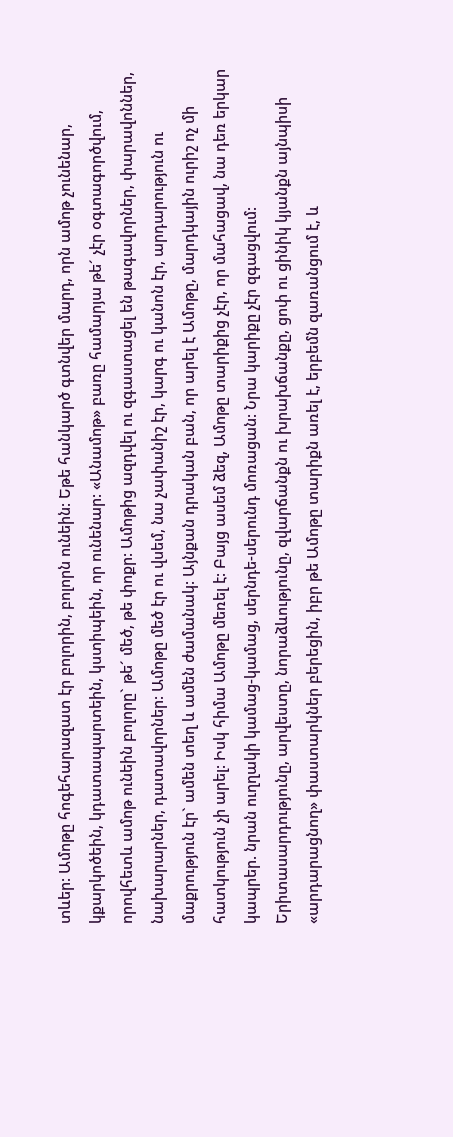տևեր: Ամոթը հոգեհարազատ էր բոլորին, բոլորն ունեին: Եթե հանկարծ գտնվեր մարդ, որն ամոթ չունենար, կքարկոծեին, կդատապարտեին, կստիպեին, որ ունենար: «Անամոթ» բառը համարյա թե´ չէր օգտագործվում, որովհետև ամոթ ունեին բոլորը` թե´ մեծ, թե փոքր: Ամոթից ազդվել ու զգաստացել են թագավորներ, փարավոններ, նախարարներ, դատավորներ: Ամոթը մեծ էր ու վսեմ, նա չափանիշ էր, կարգ ու կանոն էր, արդարություն ու մաքրություն էր` ամեն տեղ և ամեն ժամանակ: Այնքան դրական բան, որ արել է Ամոթը, մարդկային ուրիշ ոչ մի հատկություն չի արել: Իսկ հիմա Ամոթը մեռել է: Բայց ասեմ ձեզ, Ամոթը տարիքից չէր, որ մահացավ, նա դեռ երկար կապրեր. նրան ուղղակի կամաց-կամաց, սերնդե-սերունդ մոռացան: Նրա կարիքը չէր զգացվում: Երիտասարդությունը, արվեստը, նորաձևությունը, զվարճանքն ու խրախճանքը, ցոփ ու ցինիկ կյանքն այնպիսի «արդարացնող» փաստարկներ բերեցին, իբր թե Ամոթը տարիքն առել է, երբեմն զառանցում է, և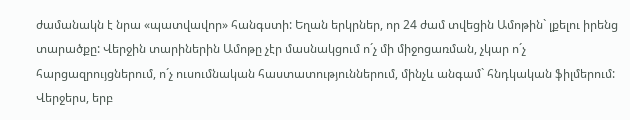ժամանակն է նրա «պատվավոր» հանգստի: Եղան երկրներ, որ 24 ժամ տվեցին Ամոթին` լքելու իրենց տարածքը: Վերջին տարիներին Ամոթը չէր մասնակցում ո´չ մի միջոցառման, չկար ո´չ հարցազրույցներում, ո´չ ուսումնական հաստատություններում, մինչև անգամ` հնդկական ֆիլմերում: Վերջերս, երբ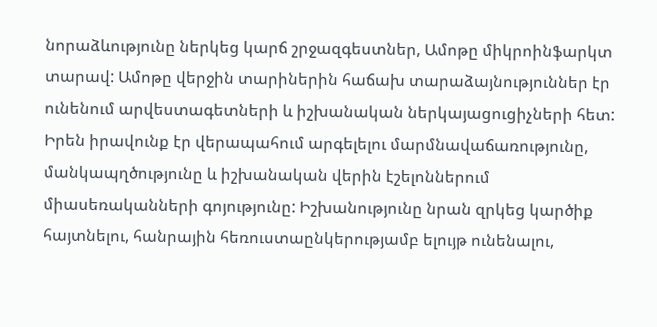նորաձևությունը ներկեց կարճ շրջազգեստներ, Ամոթը միկրոինֆարկտ տարավ: Ամոթը վերջին տարիներին հաճախ տարաձայնություններ էր ունենում արվեստագետների և իշխանական ներկայացուցիչների հետ: Իրեն իրավունք էր վերապահում արգելելու մարմնավաճառությունը, մանկապղծությունը և իշխանական վերին էշելոններում միասեռականների գոյությունը: Իշխանությունը նրան զրկեց կարծիք հայտնելու, հանրային հեռուստաընկերությամբ ելույթ ունենալու,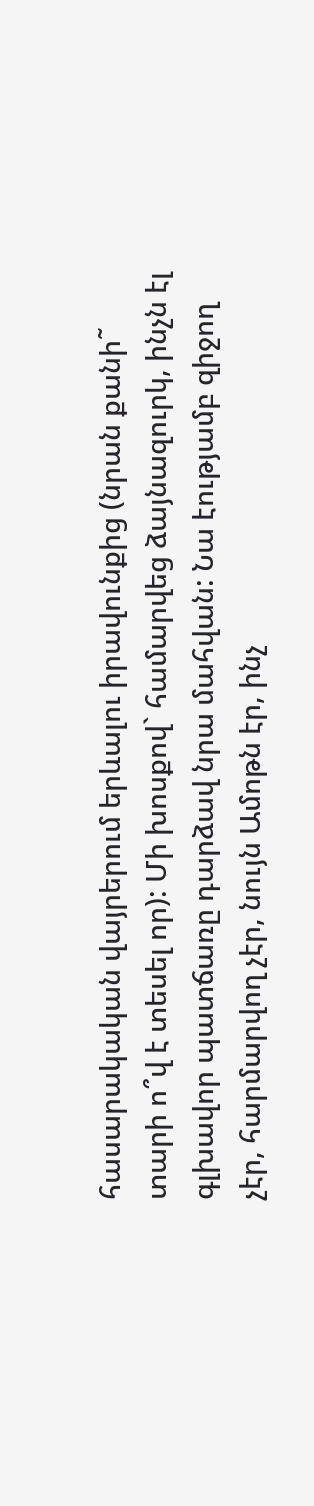հասարակական վայրերում երևալու իրավունքից (նրան քանի˜ տարի ո՞վ է տեսել որ): Մի խոսքով` համարվեց ձայնազուրկ, ինչն էլ գլխավոր պատճառը դարձավ նրա մահվան: Նա էությամբ զիջող չէր, հարմարվող չէր, նույն Ամոթն էր, ինչ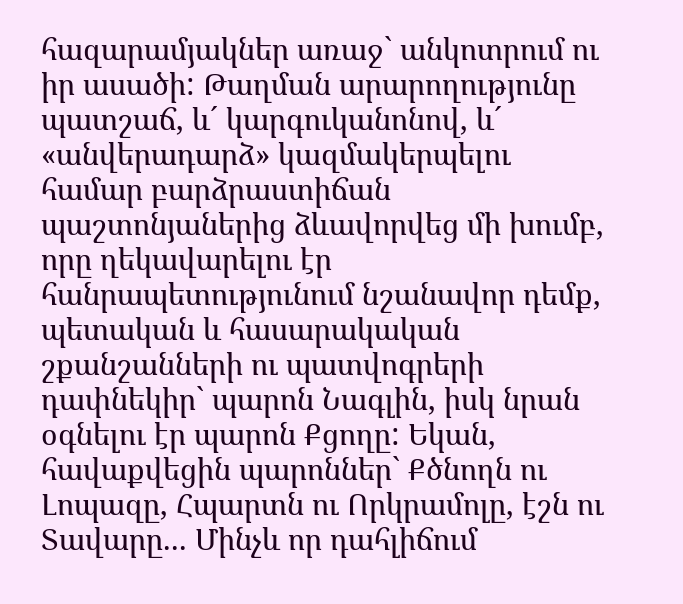հազարամյակներ առաջ` անկոտրում ու իր ասածի: Թաղման արարողությունը պատշաճ, և´ կարգուկանոնով, և´ «անվերադարձ» կազմակերպելու համար բարձրաստիճան պաշտոնյաներից ձևավորվեց մի խումբ, որը ղեկավարելու էր հանրապետությունում նշանավոր դեմք, պետական և հասարակական շքանշանների ու պատվոգրերի դափնեկիր` պարոն Նագլին, իսկ նրան օգնելու էր պարոն Քցողը: Եկան, հավաքվեցին պարոններ` Քծնողն ու Լոպազը, Հպարտն ու Որկրամոլը, էշն ու Տավարը... Մինչև որ դահլիճում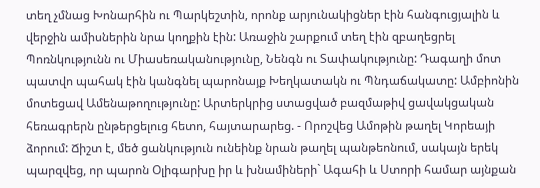տեղ չմնաց Խոնարհին ու Պարկեշտին, որոնք արյունակիցներ էին հանգուցյալին և վերջին ամիսներին նրա կողքին էին: Առաջին շարքում տեղ էին զբաղեցրել Պոռնկությունն ու Միասեռականությունը, Նենգն ու Տափակությունը: Դագաղի մոտ պատվո պահակ էին կանգնել պարոնայք Խեղկատակն ու Պնդաճակատը: Ամբիոնին մոտեցավ Ամենաթողությունը: Արտերկրից ստացված բազմաթիվ ցավակցական հեռագրերն ընթերցելուց հետո, հայտարարեց. - Որոշվեց Ամոթին թաղել Կորեայի ձորում: Ճիշտ է, մեծ ցանկություն ունեինք նրան թաղել պանթեոնում, սակայն երեկ պարզվեց, որ պարոն Օլիգարխը իր և խնամիների` Ագահի և Ստորի համար այնքան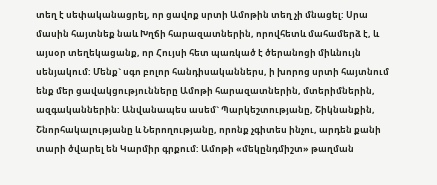տեղ է սեփականացրել, որ ցավոք սրտի Ամոթին տեղ չի մնացել: Սրա մասին հայտնեք նաև Խղճի հարազատներին, որովհետև մահամերձ է, և այսօր տեղեկացանք, որ Հույսի հետ պառկած է ծերանոցի միևնույն սենյակում: Մենք` սգո բոլոր հանդիսականներս, ի խորոց սրտի հայտնում ենք մեր ցավակցությունները Ամոթի հարազատներին, մտերիմներին, ազգականներին: Անվանապես ասեմ` Պարկեշտությանը, Շիկնանքին, Շնորհակալությանը և Ներողությանը, որոնք չգիտես ինչու, արդեն քանի տարի ծվարել են Կարմիր գրքում: Ամոթի «մեկընդմիշտ» թաղման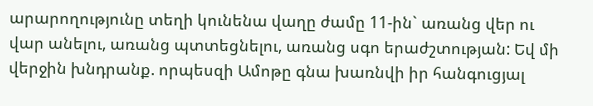արարողությունը տեղի կունենա վաղը ժամը 11-ին` առանց վեր ու վար անելու, առանց պտտեցնելու, առանց սգո երաժշտության: Եվ մի վերջին խնդրանք. որպեսզի Ամոթը գնա խառնվի իր հանգուցյալ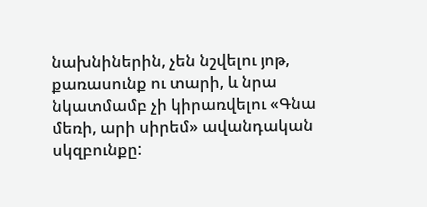նախնիներին, չեն նշվելու յոթ, քառասունք ու տարի, և նրա նկատմամբ չի կիրառվելու «Գնա մեռի, արի սիրեմ» ավանդական սկզբունքը: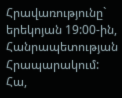Հրավառությունը` երեկոյան 19:00-ին, Հանրապետության Հրապարակում: Հա,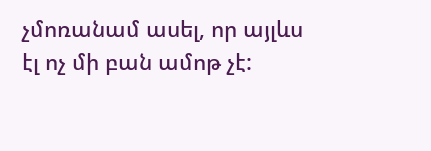չմոռանամ ասել, որ այլևս էլ ոչ մի բան ամոթ չէ: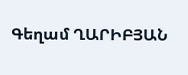Գեղամ ՂԱՐԻԲՅԱՆ